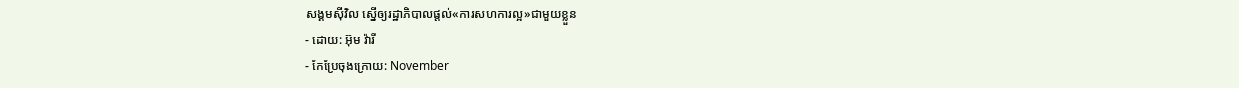សង្គមស៊ីវិល ស្នើឲ្យរដ្ឋាភិបាលផ្តល់«ការសហការល្អ»ជាមួយខ្លួន
- ដោយ: អ៊ុម វ៉ារី
- កែប្រែចុងក្រោយ: November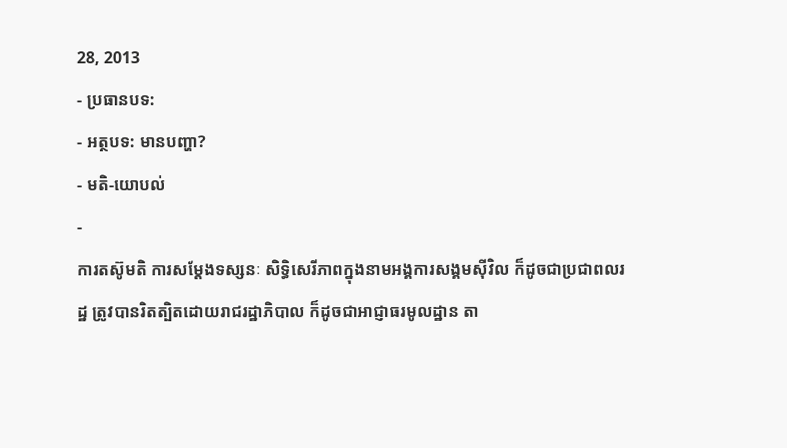28, 2013
- ប្រធានបទ:
- អត្ថបទ: មានបញ្ហា?
- មតិ-យោបល់
-
ការតស៊ូមតិ ការសម្តែងទស្សនៈ សិទ្ធិសេរីភាពក្នុងនាមអង្គការសង្គមស៊ីវិល ក៏ដូចជាប្រជាពលរដ្ឋ ត្រូវបានរិតត្បិតដោយរាជរដ្ឋាភិបាល ក៏ដូចជាអាជ្ញាធរមូលដ្ឋាន តា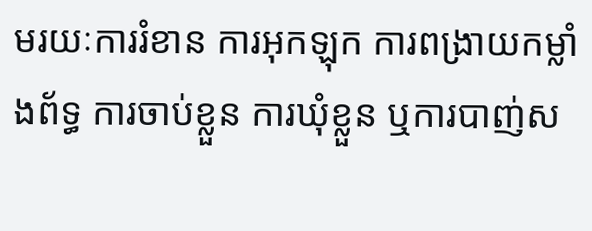មរយៈការរំខាន ការអុកឡុក ការពង្រាយកម្លាំងព័ទ្ធ ការចាប់ខ្លួន ការឃុំខ្លួន ឬការបាញ់ស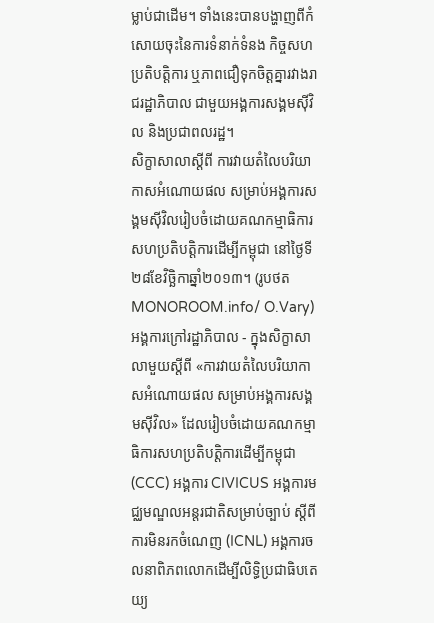ម្លាប់ជាដើម។ ទាំងនេះបានបង្ហាញពីកំសោយចុះនៃការទំនាក់ទំនង កិច្ចសហប្រតិបត្តិការ ឬភាពជឿទុកចិត្តគ្នារវាងរាជរដ្ឋាភិបាល ជាមួយអង្គការសង្គមស៊ីវិល និងប្រជាពលរដ្ឋ។
សិក្ខាសាលាស្តីពី ការវាយតំលៃបរិយាកាសអំណោយផល សម្រាប់អង្គការសង្គមស៊ីវិលរៀបចំដោយគណកម្មាធិការសហប្រតិបត្តិការដើម្បីកម្ពុជា នៅថ្ងៃទី២៨ខែវិច្ឆិកាឆ្នាំ២០១៣។ (រូបថត MONOROOM.info/ O.Vary)
អង្គការក្រៅរដ្ឋាភិបាល - ក្នុងសិក្ខាសាលាមួយស្តីពី «ការវាយតំលៃបរិយាកាសអំណោយផល សម្រាប់អង្គការសង្គមស៊ីវិល» ដែលរៀបចំដោយគណកម្មាធិការសហប្រតិបត្តិការដើម្បីកម្ពុជា (CCC) អង្គការ CIVICUS អង្គការមជ្ឈមណ្ឌលអន្តរជាតិសម្រាប់ច្បាប់ ស្តីពីការមិនរកចំណេញ (ICNL) អង្គការចលនាពិភពលោកដើម្បីលិទ្ធិប្រជាធិបតេយ្យ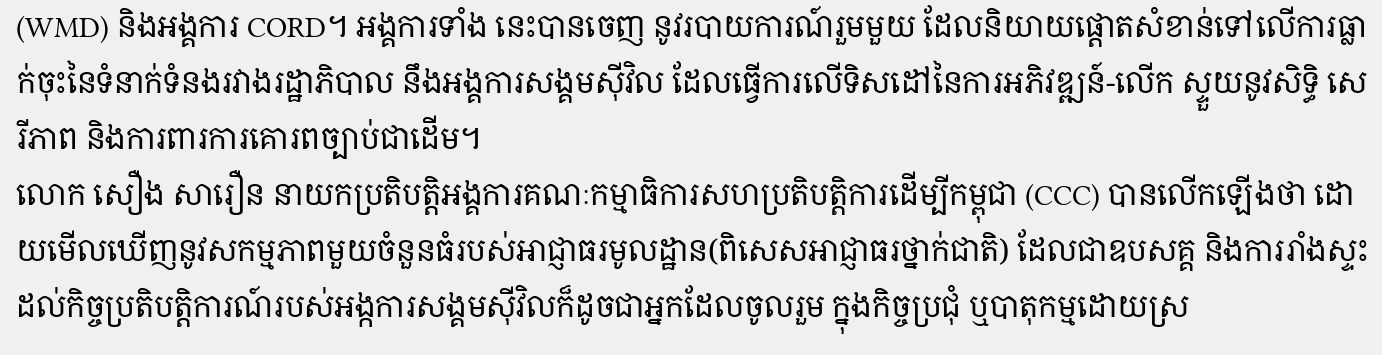(WMD) និងអង្គការ CORD។ អង្គការទាំង នេះបានចេញ នូវរបាយការណ៍រួមមួយ ដែលនិយាយផ្តោតសំខាន់ទៅលើការធ្លាក់ចុះនៃទំនាក់ទំនងរវាងរដ្ឋាភិបាល នឹងអង្គការសង្គមស៊ីវិល ដែលធ្វើការលើទិសដៅនៃការអភិវឌ្ឍន៍-លើក ស្ទួយនូវសិទ្ធិ សេរីភាព និងការពារការគោរពច្បាប់ជាដើម។
លោក សឿង សារឿន នាយកប្រតិបត្តិអង្គការគណៈកម្មាធិការសហប្រតិបត្តិការដើម្បីកម្ពុជា (CCC) បានលើកឡើងថា ដោយមើលឃើញនូវសកម្មភាពមួយចំនួនធំរបស់អាជ្ញាធរមូលដ្ឋាន(ពិសេសអាជ្ញាធរថ្នាក់ជាតិ) ដែលជាឧបសគ្គ និងការរាំងស្ទះដល់កិច្ចប្រតិបត្តិការណ៍របស់អង្កការសង្គមស៊ីវិលក៏ដូចជាអ្នកដែលចូលរួម ក្នុងកិច្ចប្រជុំ ឬបាតុកម្មដោយស្រ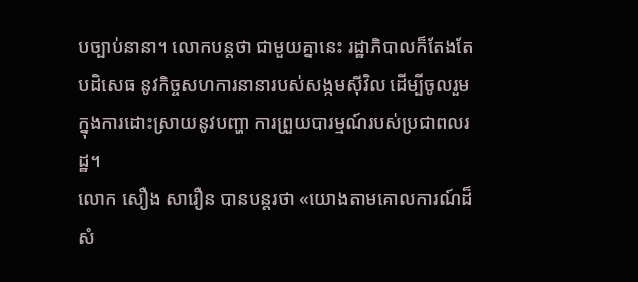បច្បាប់នានា។ លោកបន្តថា ជាមួយគ្នានេះ រដ្ឋាភិបាលក៏តែងតែបដិសេធ នូវកិច្ចសហការនានារបស់សង្កមស៊ីវិល ដើម្បីចូលរួមក្នុងការដោះស្រាយនូវបញ្ហា ការព្រួយបារម្មណ៍របស់ប្រជាពលរដ្ឋ។
លោក សឿង សារឿន បានបន្តរថា «យោងតាមគោលការណ៍ដ៏សំ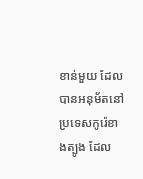ខាន់មួយ ដែលបានអនុម័តនៅប្រទេសកូរ៉េខាងត្បូង ដែល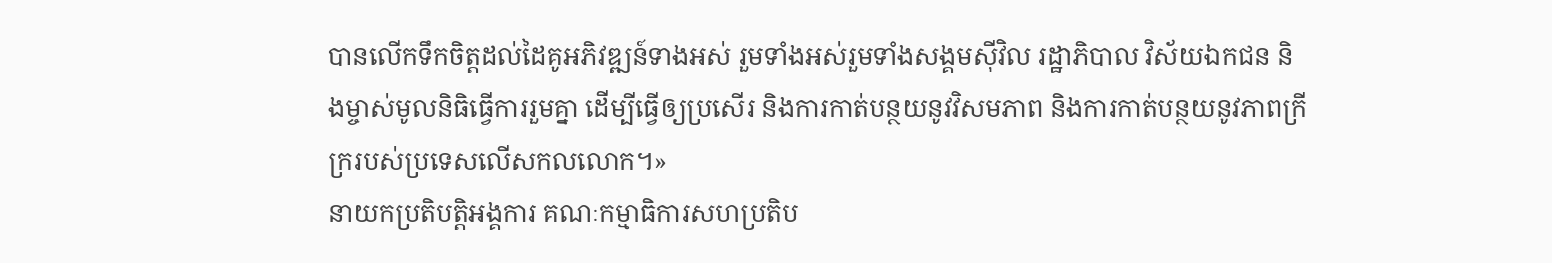បានលើកទឹកចិត្តដល់ដៃគូអភិវឌ្ឍន៍ទាងអស់ រួមទាំងអស់រួមទាំងសង្គមស៊ីវិល រដ្ឋាភិបាល វិស័យឯកជន និងម្ចាស់មូលនិធិធ្វើការរួមគ្នា ដើម្បីធ្វើឲ្យប្រសើរ និងការកាត់បន្ថយនូវវិសមភាព និងការកាត់បន្ថយនូវភាពក្រីក្ររបស់ប្រទេសលើសកលលោក។»
នាយកប្រតិបត្តិអង្គការ គណៈកម្មាធិការសហប្រតិប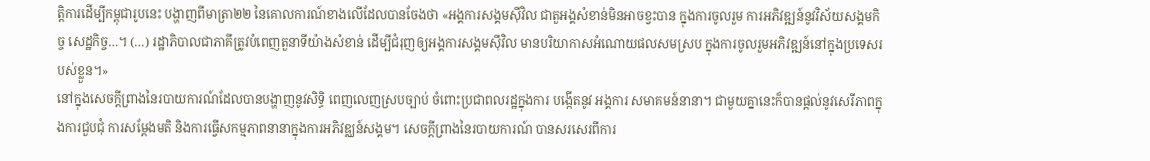ត្តិការដើម្បីកម្ពុជារូបនេះ បង្ហាញពីមាត្រា២២ នៃគោលការណ៍ខាងលើដែលបានចែងថា «អង្គការសង្គមស៊ីវិល ជាតួអង្គសំខាន់មិនអាចខ្វះបាន ក្នុងការចូលរួម ការអភិវឌ្ឍន៍នូវវិស័យសង្គមកិច្ច សេដ្ឋកិច្ច…។ (…) រដ្ឋាភិបាលជាភាគីត្រូវបំពេញតួនាទីយ៉ាងសំខាន់ ដើម្បីជំរុញឲ្យអង្គការសង្គមស៊ីវិល មានបរិយាកាសអំណោយផលសមស្រប ក្នុងការចូលរួមអភិវឌ្ឍន៍នៅក្នុងប្រទេសរបស់ខ្លួន។»
នៅក្នុងសេចក្តីព្រាងនៃរបាយការណ៍ដែលបានបង្ហាញនូវសិទ្ធិ ពេញលេញស្របច្បាប់ ចំពោះប្រជាពលរដ្ឋក្នុងការ បង្កើតនូវ អង្គការ សមាគមន៍នានា។ ជាមួយគ្នានេះក៏បានផ្តល់នូវសេរីភាពក្នុងការជួបជុំ ការសម្តែងមតិ និងការធ្វើសកម្មភាពនានាក្នុងការអភិវឌ្ឈន៍សង្គម។ សេចក្តីព្រាងនៃរបាយការណ៍ បានសរសេរពីការ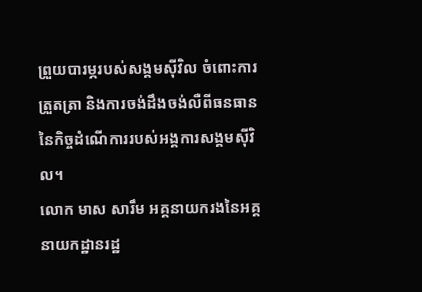ព្រួយបារម្ភរបស់សង្គមស៊ីវិល ចំពោះការត្រួតត្រា និងការចង់ដឹងចង់លឺពីធនធាននៃកិច្ចដំណើការរបស់អង្គការសង្គមស៊ីវិល។
លោក មាស សារឹម អគ្គនាយករងនៃអគ្គនាយកដ្ឋានរដ្ឋ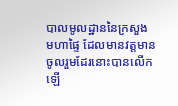បាលមូលដ្ឋាននៃក្រសួងមហាផ្ទៃ ដែលមានវត្តមានចូលរួមដែរនោះបានលើកឡើ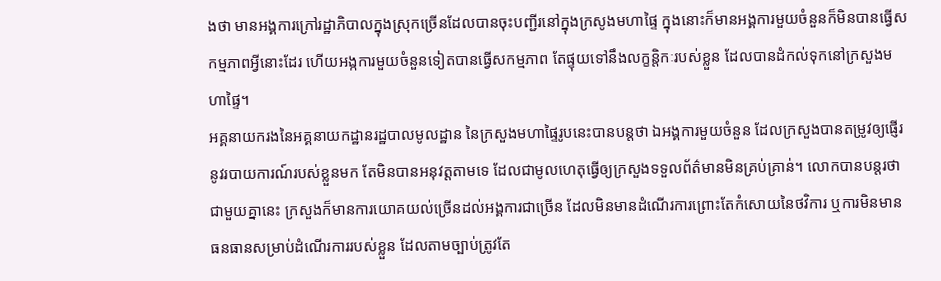ងថា មានអង្គការក្រៅរដ្ឋាភិបាលក្នុងស្រុកច្រើនដែលបានចុះបញ្ជីរនៅក្នុងក្រសូងមហាផ្ទៃ ក្នុងនោះក៏មានអង្គការមួយចំនួនក៏មិនបានធ្វើសកម្មភាពអ្វីនោះដែរ ហើយអង្កការមួយចំនួនទៀតបានធ្វើសកម្មភាព តែផ្ទុយទៅនឹងលក្ខន្តិកៈរបស់ខ្លួន ដែលបានដំកល់ទុកនៅក្រសួងមហាផ្ទៃ។
អគ្គនាយករងនៃអគ្គនាយកដ្ឋានរដ្ឋបាលមូលដ្ឋាន នៃក្រសួងមហាផ្ទៃរូបនេះបានបន្តថា ឯអង្គការមួយចំនួន ដែលក្រសួងបានតម្រូវឲ្យផ្ញើរនូវរបាយការណ៍របស់ខ្លួនមក តែមិនបានអនុវត្តតាមទេ ដែលជាមូលហេតុធ្វើឲ្យក្រសួងទទួលព័ត៌មានមិនគ្រប់គ្រាន់។ លោកបានបន្តរថា ជាមួយគ្នានេះ ក្រសួងក៏មានការយោគយល់ច្រើនដល់អង្គការជាច្រើន ដែលមិនមានដំណើរការព្រោះតែកំសោយនៃថវិការ ឬការមិនមានធនធានសម្រាប់ដំណើរការរបស់ខ្លួន ដែលតាមច្បាប់ត្រូវតែ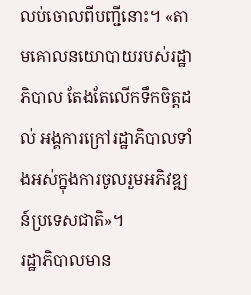លប់ចោលពីបញ្ជីនោះ។ «តាមគោលនយោបាយរបស់រដ្ឋាភិបាល តែងតែលើកទឹកចិត្តដល់ អង្គការក្រៅរដ្ឋាភិបាលទាំងអស់ក្នុងការចូលរួមអភិវឌ្ឍន៍ប្រទេសជាតិ»។
រដ្ឋាភិបាលមាន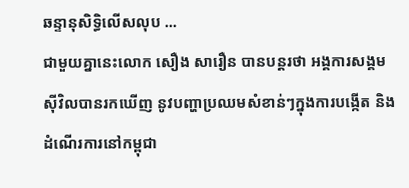ឆន្ទានុសិទ្ធិលើសលុប ...
ជាមួយគ្នានេះលោក សឿង សារឿន បានបន្តរថា អង្គការសង្គមស៊ីវិលបានរកឃើញ នូវបញ្ហាប្រឈមសំខាន់ៗក្នុងការបង្កើត និងដំណើរការនៅកម្ពុជា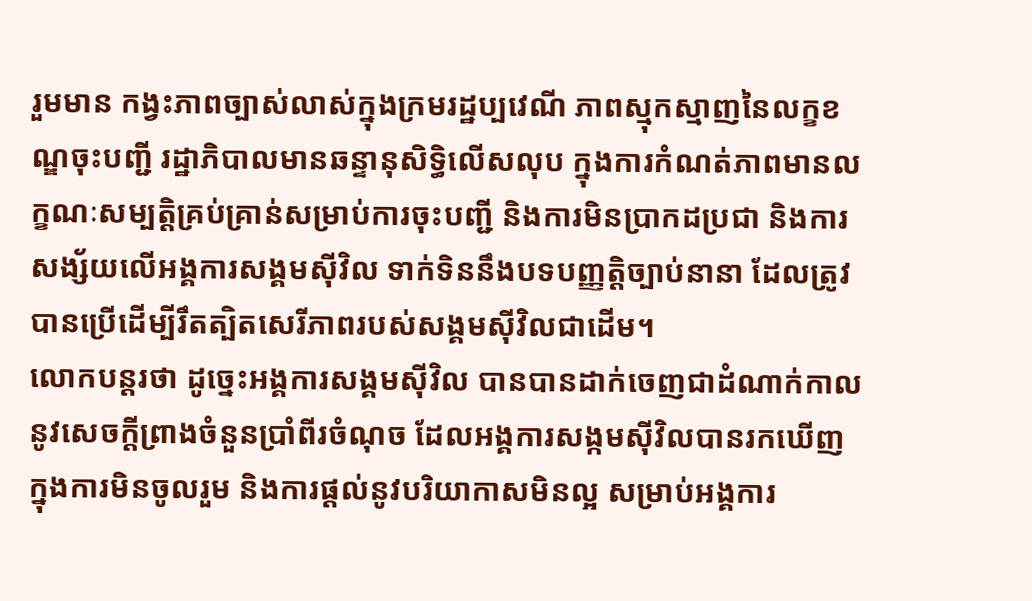រួមមាន កង្វះភាពច្បាស់លាស់ក្នុងក្រមរដ្ឋប្បវេណី ភាពស្មុកស្មាញនៃលក្ខខណ្ឌចុះបញ្ជី រដ្ឋាភិបាលមានឆន្ទានុសិទ្ធិលើសលុប ក្នុងការកំណត់ភាពមានលក្ខណៈសម្បត្តិគ្រប់គ្រាន់សម្រាប់ការចុះបញ្ជី និងការមិនប្រាកដប្រជា និងការសង្ស័យលើអង្គការសង្គមស៊ីវិល ទាក់ទិននឹងបទបញ្ញត្តិច្បាប់នានា ដែលត្រូវបានប្រើដើម្បីរឹតត្បិតសេរីភាពរបស់សង្គមស៊ីវិលជាដើម។
លោកបន្តរថា ដូច្នេះអង្គការសង្គមស៊ីវិល បានបានដាក់ចេញជាដំណាក់កាល នូវសេចក្តីព្រាងចំនួនប្រាំពីរចំណុច ដែលអង្គការសង្កមស៊ីវិលបានរកឃើញ ក្នុងការមិនចូលរួម និងការផ្តល់នូវបរិយាកាសមិនល្អ សម្រាប់អង្គការ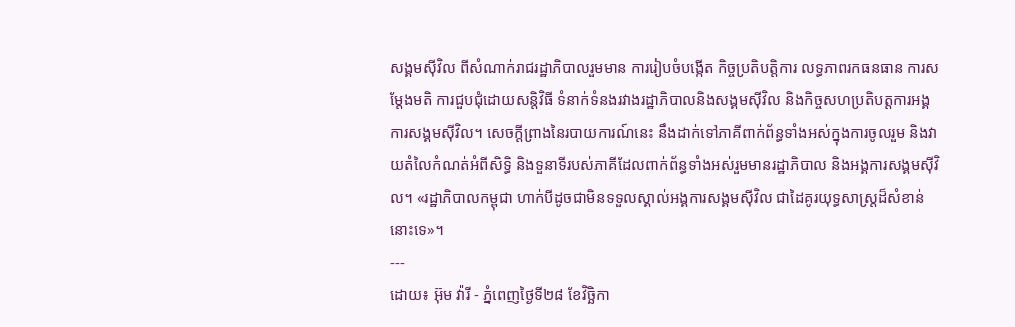សង្គមស៊ីវិល ពីសំណាក់រាជរដ្ឋាភិបាលរួមមាន ការរៀបចំបង្កើត កិច្ចប្រតិបត្តិការ លទ្ធភាពរកធនធាន ការសម្តែងមតិ ការជួបជុំដោយសន្តិវិធី ទំនាក់ទំនងរវាងរដ្ឋាភិបាលនិងសង្គមស៊ីវិល និងកិច្ចសហប្រតិបត្តការអង្គការសង្គមស៊ីវិល។ សេចក្តីព្រាងនៃរបាយការណ៍នេះ នឹងដាក់ទៅភាគីពាក់ព័ន្ធទាំងអស់ក្នុងការចូលរួម និងវាយតំលៃកំណត់អំពីសិទ្ធិ និងទួនាទីរបស់ភាគីដែលពាក់ព័ន្ធទាំងអស់រួមមានរដ្ឋាភិបាល និងអង្គការសង្គមស៊ីវិល។ «រដ្ឋាភិបាលកម្ពុជា ហាក់បីដូចជាមិនទទួលស្គាល់អង្គការសង្គមស៊ីវិល ជាដៃគូរយុទ្ធសាស្រ្តដ៏សំខាន់នោះទេ»។
---
ដោយ៖ អ៊ុម វ៉ារី - ភ្នំពេញថ្ងៃទី២៨ ខែវិច្ឆិកា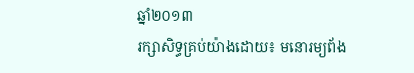ឆ្នាំ២០១៣
រក្សាសិទ្ធគ្រប់យ៉ាងដោយ៖ មនោរម្យព័ង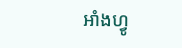អាំងហ្វូ